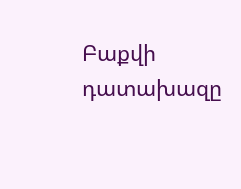Բաքվի դատախազը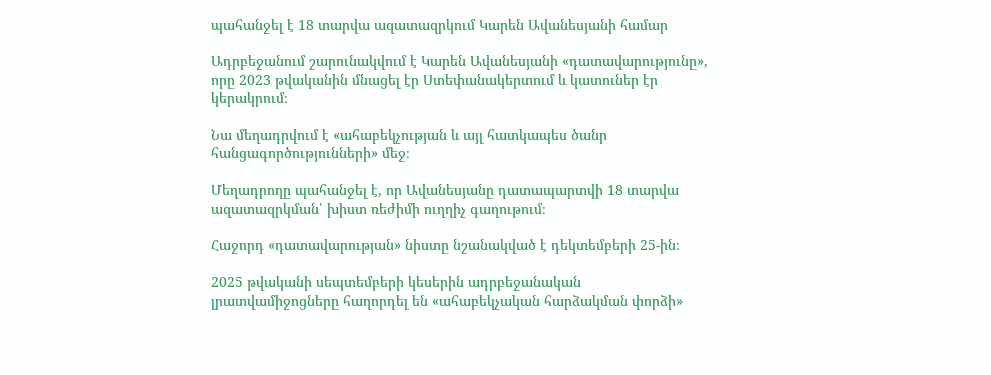պահանջել է 18 տարվա ազատազրկում Կարեն Ավանեսյանի համար

Ադրբեջանում շարունակվում է Կարեն Ավանեսյանի «դատավարությունը», որը 2023 թվականին մնացել էր Ստեփանակերտում և կատուներ էր կերակրում։

Նա մեղադրվում է «ահաբեկչության և այլ հատկապես ծանր հանցագործությունների» մեջ։

Մեղադրողը պահանջել է, որ Ավանեսյանը դատապարտվի 18 տարվա ազատազրկման՝ խիստ ռեժիմի ուղղիչ գաղութում։

Հաջորդ «դատավարության» նիստը նշանակված է դեկտեմբերի 25-ին։

2025 թվականի սեպտեմբերի կեսերին ադրբեջանական լրատվամիջոցները հաղորդել են «ահաբեկչական հարձակման փորձի»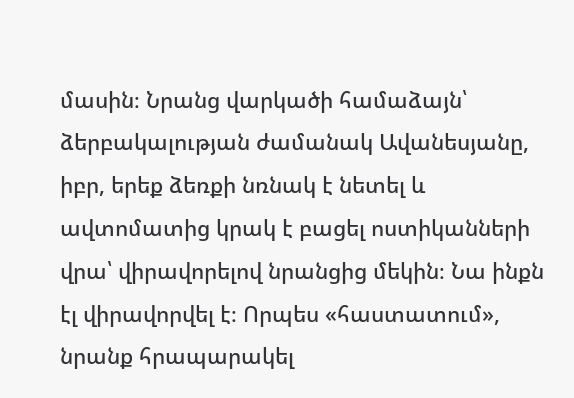մասին։ Նրանց վարկածի համաձայն՝ ձերբակալության ժամանակ Ավանեսյանը, իբր, երեք ձեռքի նռնակ է նետել և ավտոմատից կրակ է բացել ոստիկանների վրա՝ վիրավորելով նրանցից մեկին։ Նա ինքն էլ վիրավորվել է։ Որպես «հաստատում», նրանք հրապարակել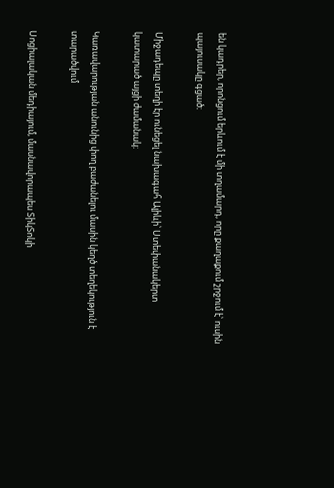են կադրեր, որոնցում երևում է մի տղամարդ, որը քաղաքում շրջում է՝ ուսին պայուսակը գցած։

Միջադեպը տեղի էր ունեցել նախագահ Ալիևի՝ Ստեփանակերտ կատարած այցի ժամանակ։

Կառավարության անունից փող բաժանելու մասին կեղծ տեղեկություն է տարածվում

Սոցիալական մեդիայում, մասնավորապես ՏիկՏոկի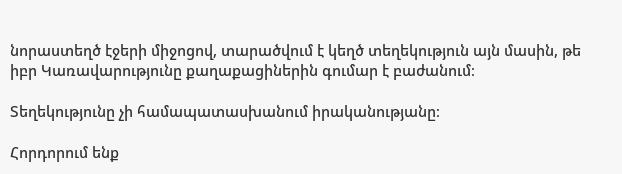նորաստեղծ էջերի միջոցով, տարածվում է կեղծ տեղեկություն այն մասին, թե իբր Կառավարությունը քաղաքացիներին գումար է բաժանում։

Տեղեկությունը չի համապատասխանում իրականությանը։

Հորդորում ենք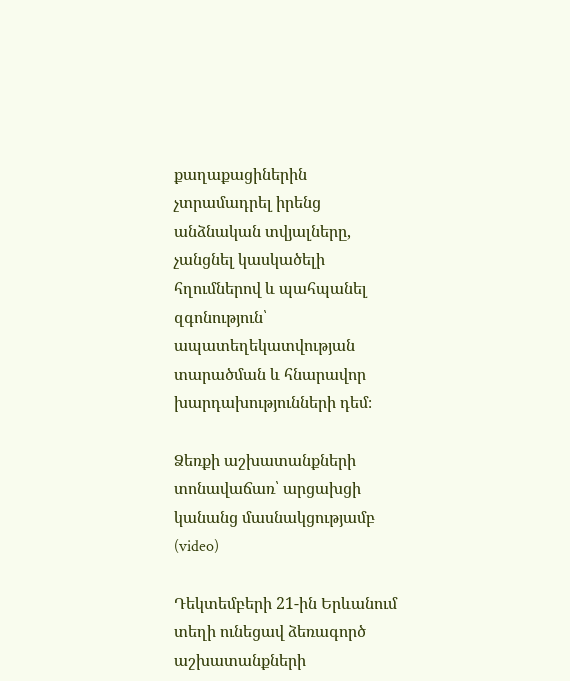քաղաքացիներին չտրամադրել իրենց անձնական տվյալները, չանցնել կասկածելի հղումներով և պահպանել զգոնություն՝ ապատեղեկատվության տարածման և հնարավոր խարդախությունների դեմ։

Ձեռքի աշխատանքների տոնավաճառ՝ արցախցի կանանց մասնակցությամբ (video)

Դեկտեմբերի 21-ին Երևանում տեղի ունեցավ ձեռագործ աշխատանքների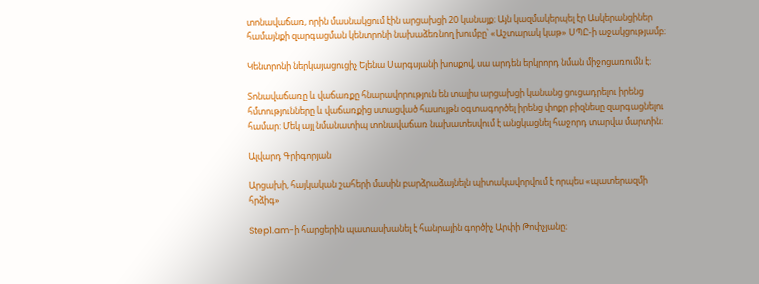տոնավաճառ, որին մասնակցում էին արցախցի 20 կանայք։ Այն կազմակերպել էր Ասկերանցիներ համայնքի զարգացման կենտրոնի նախաձեռնող խումբը՝ «Աշտարակ կաթ» ՍՊԸ-ի աջակցությամբ։

Կենտրոնի ներկայացուցիչ Ելենա Սարգսյանի խոսքով, սա արդեն երկրորդ նման միջոցառումն է։

Տոնավաճառը և վաճառքը հնարավորություն են տալիս արցախցի կանանց ցուցադրելու իրենց հմտությունները և վաճառքից ստացված հասույթն օգտագործել իրենց փոքր բիզնեսը զարգացնելու համար: Մեկ այլ նմանատիպ տոնավաճառ նախատեսվում է անցկացնել հաջորդ տարվա մարտին։

Ալվարդ Գրիգորյան

Արցախի, հայկական շահերի մասին բարձրաձայնելն պիտակավորվում է որպես «պատերազմի հրձիգ»

Step1.am-ի հարցերին պատասխանել է հանրային գործիչ Արփի Թոփչյանը։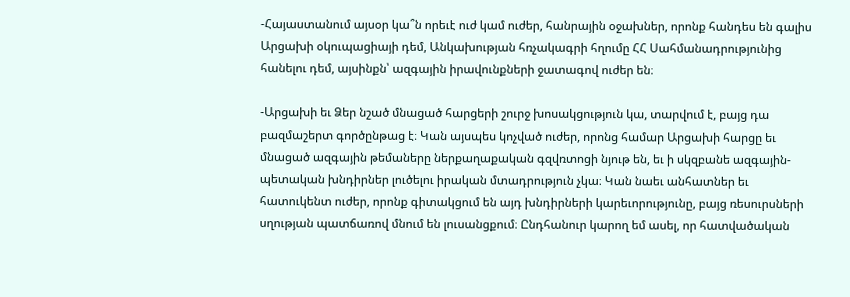-Հայաստանում այսօր կա՞ն որեւէ ուժ կամ ուժեր, հանրային օջախներ, որոնք հանդես են գալիս Արցախի օկուպացիայի դեմ, Անկախության հռչակագրի հղումը ՀՀ Սահմանադրությունից հանելու դեմ, այսինքն՝ ազգային իրավունքների ջատագով ուժեր են։

-Արցախի եւ Ձեր նշած մնացած հարցերի շուրջ խոսակցություն կա, տարվում է, բայց դա բազմաշերտ գործընթաց է։ Կան այսպես կոչված ուժեր, որոնց համար Արցախի հարցը եւ մնացած ազգային թեմաները ներքաղաքական գզվռտոցի նյութ են, եւ ի սկզբանե ազգային-պետական խնդիրներ լուծելու իրական մտադրություն չկա։ Կան նաեւ անհատներ եւ հատուկենտ ուժեր, որոնք գիտակցում են այդ խնդիրների կարեւորությունը, բայց ռեսուրսների սղության պատճառով մնում են լուսանցքում։ Ընդհանուր կարող եմ ասել, որ հատվածական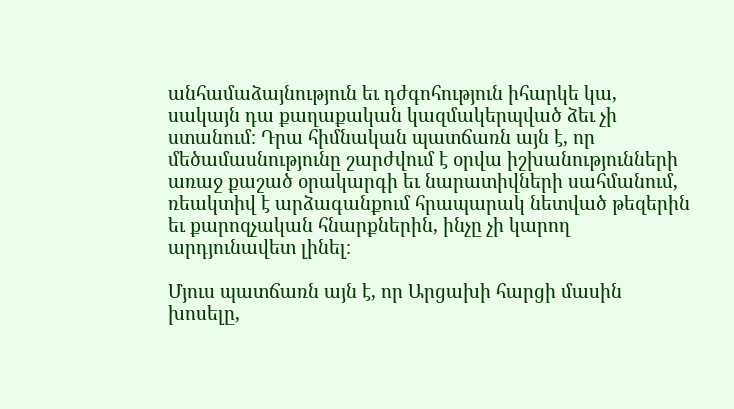անհամաձայնություն եւ դժգոհություն իհարկե կա, սակայն դա քաղաքական կազմակերպված ձեւ չի ստանում։ Դրա հիմնական պատճառն այն է, որ մեծամասնությունը շարժվում է օրվա իշխանությունների առաջ քաշած օրակարգի եւ նարատիվների սահմանում, ռեակտիվ է արձագանքում հրապարակ նետված թեզերին եւ քարոզչական հնարքներին, ինչը չի կարող արդյունավետ լինել։

Մյուս պատճառն այն է, որ Արցախի հարցի մասին խոսելը,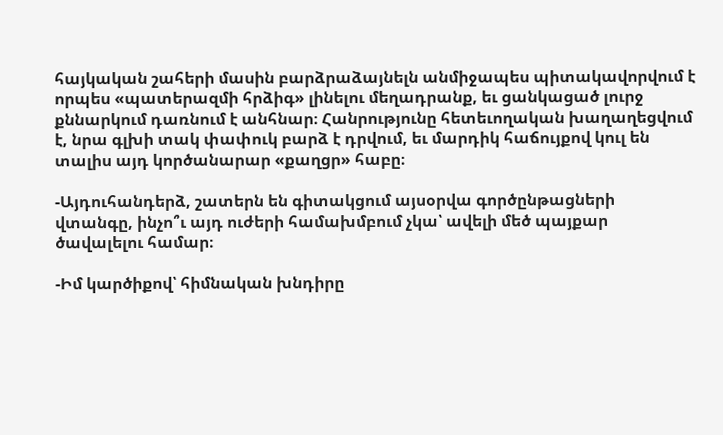հայկական շահերի մասին բարձրաձայնելն անմիջապես պիտակավորվում է որպես «պատերազմի հրձիգ» լինելու մեղադրանք, եւ ցանկացած լուրջ քննարկում դառնում է անհնար։ Հանրությունը հետեւողական խաղաղեցվում է, նրա գլխի տակ փափուկ բարձ է դրվում, եւ մարդիկ հաճույքով կուլ են տալիս այդ կործանարար «քաղցր» հաբը։

-Այդուհանդերձ, շատերն են գիտակցում այսօրվա գործընթացների վտանգը, ինչո՞ւ այդ ուժերի համախմբում չկա՝ ավելի մեծ պայքար ծավալելու համար։

-Իմ կարծիքով՝ հիմնական խնդիրը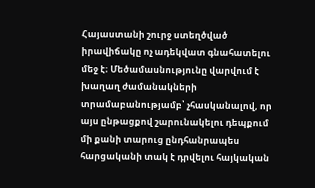Հայաստանի շուրջ ստեղծված իրավիճակը ոչ ադեկվատ գնահատելու մեջ է։ Մեծամասնությունը վարվում է խաղաղ ժամանակների տրամաբանությամբ՝ չհասկանալով, որ այս ընթացքով շարունակելու դեպքում մի քանի տարուց ընդհանրապես հարցականի տակ է դրվելու հայկական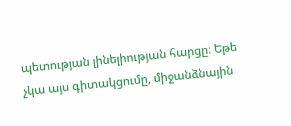պետության լինելիության հարցը։ Եթե չկա այս գիտակցումը, միջանձնային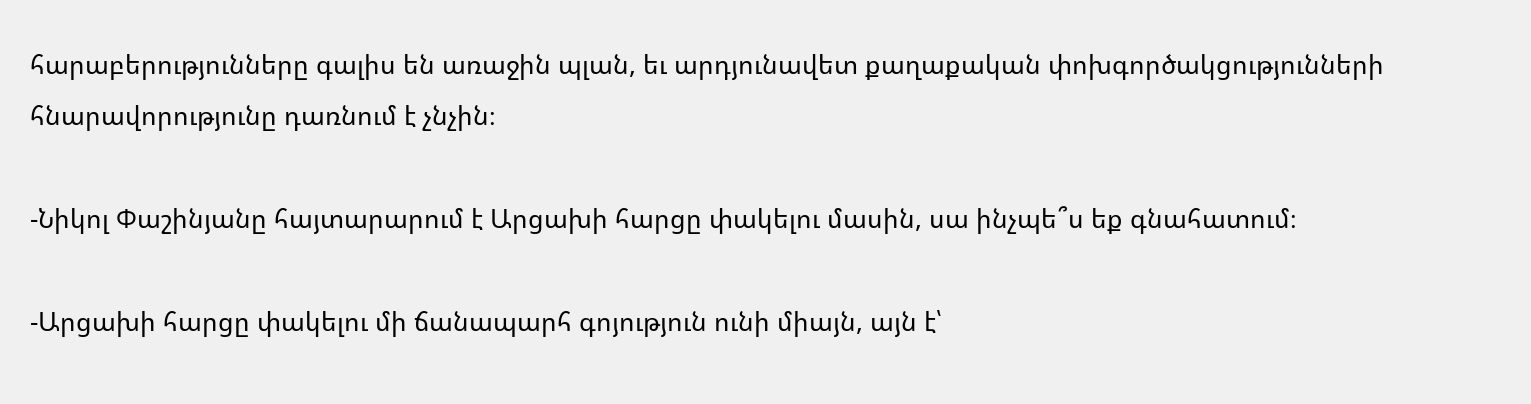հարաբերությունները գալիս են առաջին պլան, եւ արդյունավետ քաղաքական փոխգործակցությունների հնարավորությունը դառնում է չնչին։

-Նիկոլ Փաշինյանը հայտարարում է Արցախի հարցը փակելու մասին, սա ինչպե՞ս եք գնահատում։

-Արցախի հարցը փակելու մի ճանապարհ գոյություն ունի միայն, այն է՝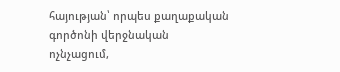հայության՝ որպես քաղաքական գործոնի վերջնական ոչնչացում,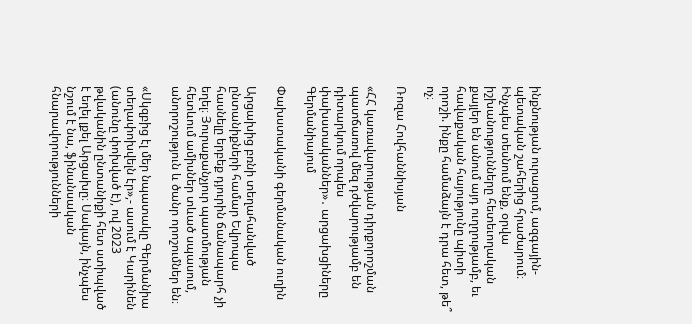ինքնության ուրացում, ազգային-պետական շահերից հրաժարում։ Ինչպես տեսնում ենք, օրվա իշխանությունները հետեւողական քայլեր են անում այդ ուղղությամբ, եւ հավաքական հայությունը պիտի որոշի. ինքը համաձայն է դրա հետ, թե՞ ոչ։

Ռոզա Հովհաննիսյան

«ՀՀ կառավարության դիրքորոշման պատճառով մեզ դժվարությամբ են դիտարկում որպես փախստականներ»․ արցախցիները Գերմանիայում

Փախստականի գերմանական ուղին

Արցախից բռնի տեղահանված ընտանիքների համար Եվրոպա հասնելը երբեք դյուրին ճանապարհ չի եղել։ Յուրաքանչյուր պատմության հետևում ամիսներ տևած սպասում, անորոշություն և ծանր որոշումներ են։

«Սկզբից էլ մեր նպատակը Գերմանիա տեղափոխվելն էր»,- ասում է Կարինեն (անունը փոխված է), ով 2023 թվականին ընտանիքի հետ ստիպված է եղել լքել Արցախը։ Սակայն, ինչպես նշում է նա, ֆինանսական հնարավորությունների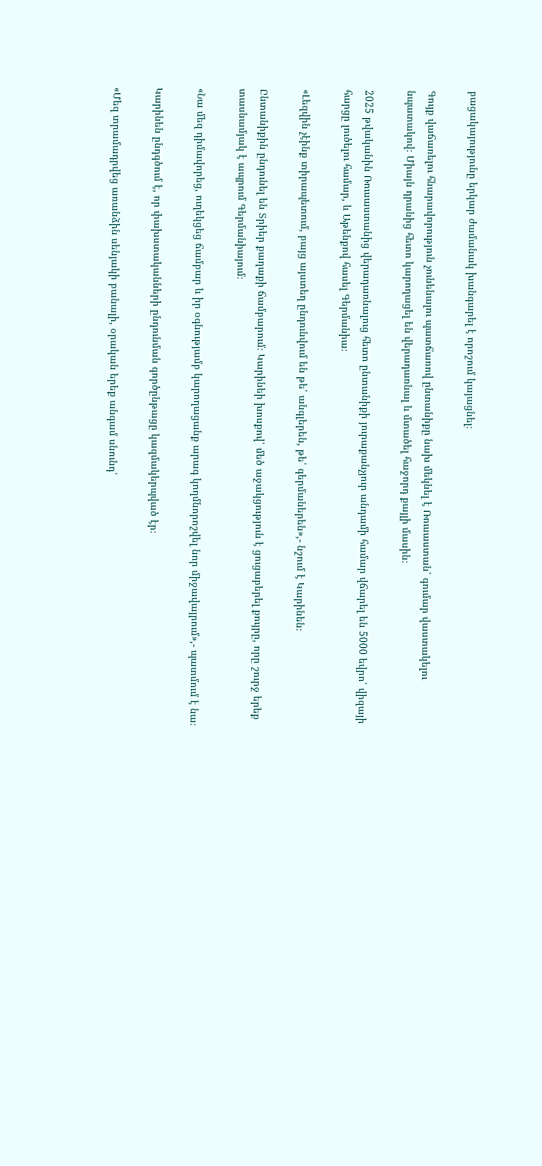բացակայությունը երկար ժամանակ խանգարել է որոշում կայացնել։

Գույք վաճառելու հնարավորություն չունենալու պատճառով ընտանիքը նախ մեկնել է Ռուսաստան՝ գումար վաստակելու նպատակով։ Միայն դրանից հետո կարողացել են վերադառնալ և մտածել հաջորդ քայլի մասին։

2025 թվականին Ռուսաստանից վերադառնալուց հետո ընտանիքի յուրաքանչյուր անդամի համար վճարել են 5000 եվրո՝ վիզայի հարցը լուծելու համար, և Աթենքով հասել Գերմանիա։

«Լեզվին չէինք տիրապետում, բայց այստեղ ընդունվում են թե՛ անգլերեն, թե՛ գերմաներեն»,- նշում է Կարինեն։

Ընտանիքին ընդունել են Տրիեր քաղաքի ճամբարում։ Կարինեի խոսքով՝ մեծ աջակցություն է ցուցաբերել քույրը, որը շուրջ երեք տասնամյակ է ապրում Գերմանիայում։

«Նա մեզ դիմավորեց, ուղեկցեց ճամբար և իր օգնությամբ կարողացանք արագ կողմնորոշվել նոր միջավայրում»,- պատմում է նա։

Կարինեն ընդգծում է, որ փախստականների ընդունման գործընթացը կազմակերպված էր։

«Մեզ տրամադրվեց առանձին սենյակի բանալի, օրական երեք անգամ սնունդ՝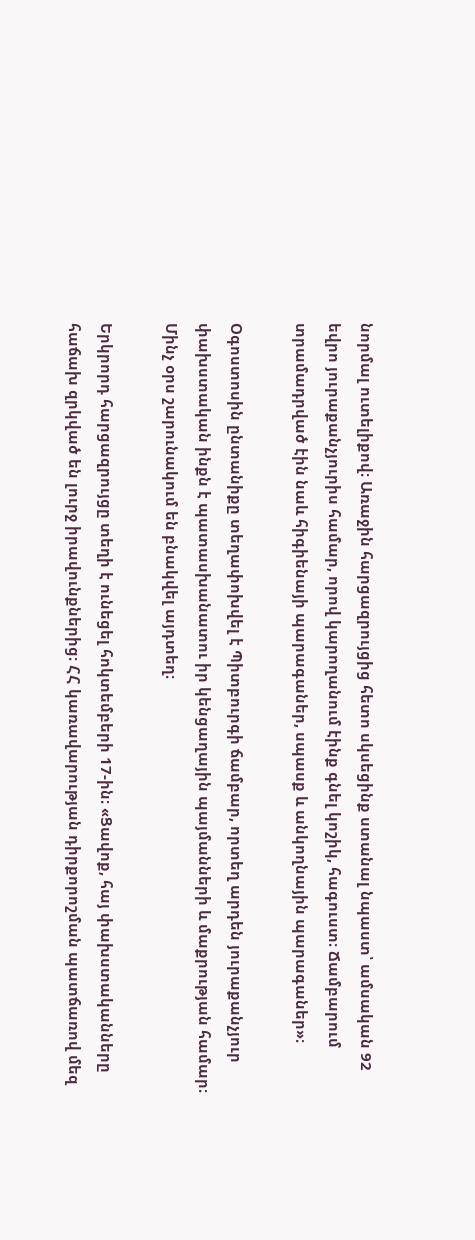նորմալ ուտելիքով։ Առաջին հարցազրույցից հետո սկսեցինք ստանալ նպաստ՝ ամսական 92 եվրո յուրաքանչյուրիս համար, որով կարողանում էինք գնել կոշիկ, հագուստ։ Ճամբարում տրամադրված էին նաև հիգիենայի պարագաներ, սպասք և անկողնային պարագաներ»։

Օգոստոսին ընտանիքը տեղափոխվել է Պիտբուրգի ճամբար, որտեղ արդեն յուրաքանչյուր փախստական ինքն է պատասխանատու իր կենցաղային պայմանների և մաքրության համար։ Մինչ օրս շարունակում են բնակվել այդտեղ։

Երկրորդ հարցազրույցը տեղի է ունեցել հոկտեմբերի 17-ին։ «Ցավոք, հայ փախստականները հաճախ զրկված են լուրջ իրավունքներից։ ՀՀ կառավարության դիրքորոշման պատճառով մեզ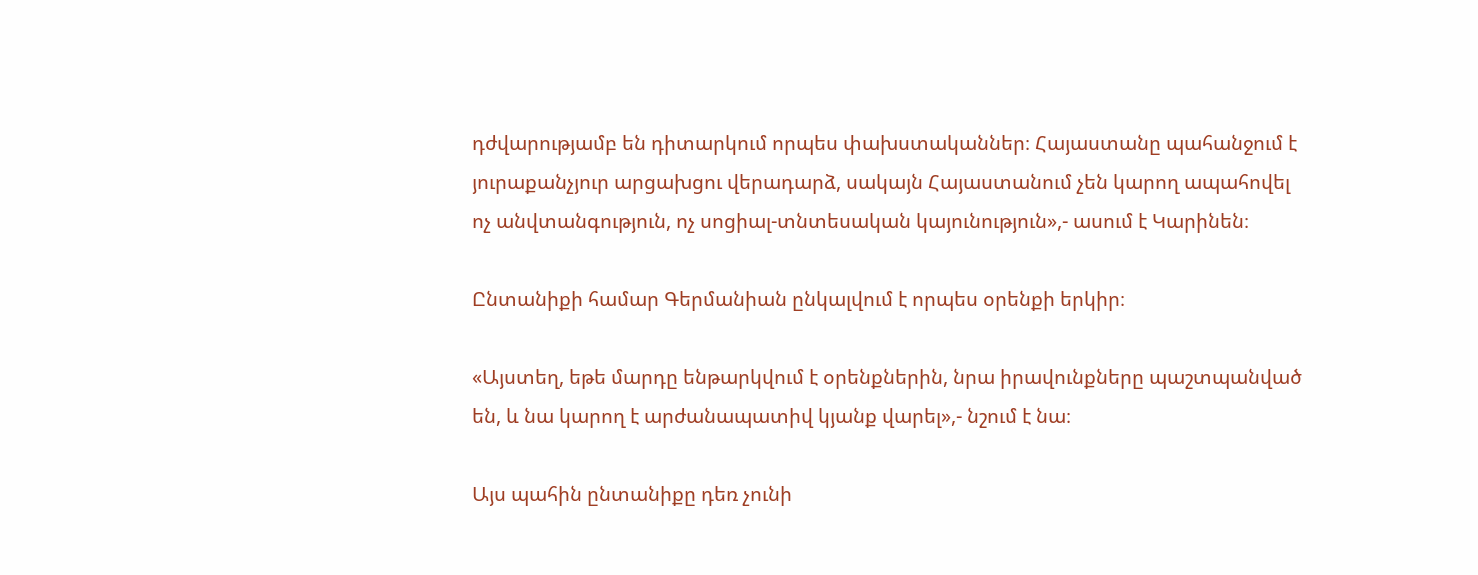դժվարությամբ են դիտարկում որպես փախստականներ։ Հայաստանը պահանջում է յուրաքանչյուր արցախցու վերադարձ, սակայն Հայաստանում չեն կարող ապահովել ոչ անվտանգություն, ոչ սոցիալ-տնտեսական կայունություն»,- ասում է Կարինեն։

Ընտանիքի համար Գերմանիան ընկալվում է որպես օրենքի երկիր։

«Այստեղ, եթե մարդը ենթարկվում է օրենքներին, նրա իրավունքները պաշտպանված են, և նա կարող է արժանապատիվ կյանք վարել»,- նշում է նա։

Այս պահին ընտանիքը դեռ չունի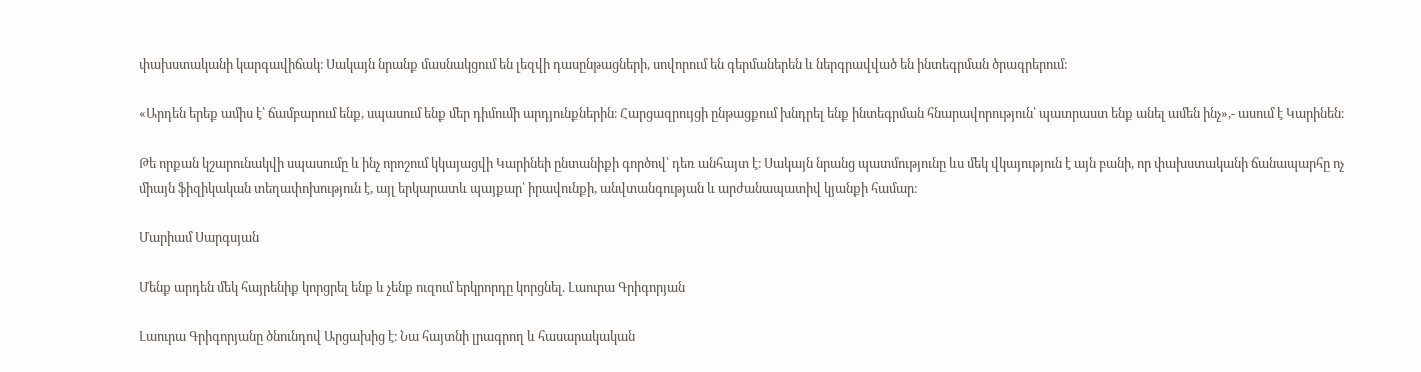փախստականի կարգավիճակ։ Սակայն նրանք մասնակցում են լեզվի դասընթացների, սովորում են գերմաներեն և ներգրավված են ինտեգրման ծրագրերում։

«Արդեն երեք ամիս է՝ ճամբարում ենք, սպասում ենք մեր դիմումի արդյունքներին։ Հարցազրույցի ընթացքում խնդրել ենք ինտեգրման հնարավորություն՝ պատրաստ ենք անել ամեն ինչ»,- ասում է Կարինեն։

Թե որքան կշարունակվի սպասումը և ինչ որոշում կկայացվի Կարինեի ընտանիքի գործով՝ դեռ անհայտ է։ Սակայն նրանց պատմությունը ևս մեկ վկայություն է այն բանի, որ փախստականի ճանապարհը ոչ միայն ֆիզիկական տեղափոխություն է, այլ երկարատև պայքար՝ իրավունքի, անվտանգության և արժանապատիվ կյանքի համար։

Մարիամ Սարգսյան

Մենք արդեն մեկ հայրենիք կորցրել ենք և չենք ուզում երկրորդը կորցնել. Լաուրա Գրիգորյան

Լաուրա Գրիգորյանը ծնունդով Արցախից է։ Նա հայտնի լրագրող և հասարակական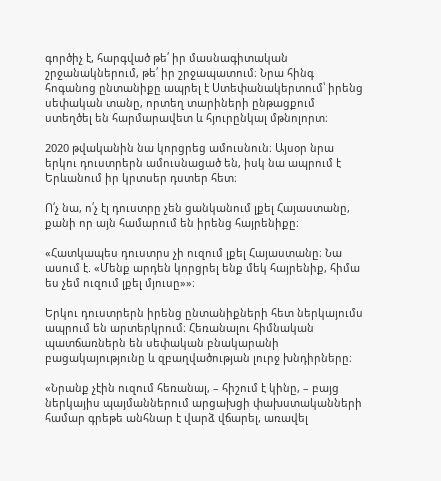գործիչ է, հարգված թե՛ իր մասնագիտական շրջանակներում, թե՛ իր շրջապատում։ Նրա հինգ հոգանոց ընտանիքը ապրել է Ստեփանակերտում՝ իրենց սեփական տանը, որտեղ տարիների ընթացքում ստեղծել են հարմարավետ և հյուրընկալ մթնոլորտ։

2020 թվականին նա կորցրեց ամուսնուն։ Այսօր նրա երկու դուստրերն ամուսնացած են, իսկ նա ապրում է Երևանում իր կրտսեր դստեր հետ։

Ո՛չ նա, ո՛չ էլ դուստրը չեն ցանկանում լքել Հայաստանը, քանի որ այն համարում են իրենց հայրենիքը։

«Հատկապես դուստրս չի ուզում լքել Հայաստանը։ Նա ասում է. «Մենք արդեն կորցրել ենք մեկ հայրենիք, հիմա ես չեմ ուզում լքել մյուսը»»։

Երկու դուստրերն իրենց ընտանիքների հետ ներկայումս ապրում են արտերկրում։ Հեռանալու հիմնական պատճառներն են սեփական բնակարանի բացակայությունը և զբաղվածության լուրջ խնդիրները։

«Նրանք չէին ուզում հեռանալ, – հիշում է կինը, – բայց ներկայիս պայմաններում արցախցի փախստականների համար գրեթե անհնար է վարձ վճարել, առավել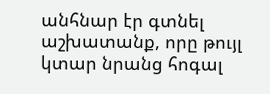անհնար էր գտնել աշխատանք, որը թույլ կտար նրանց հոգալ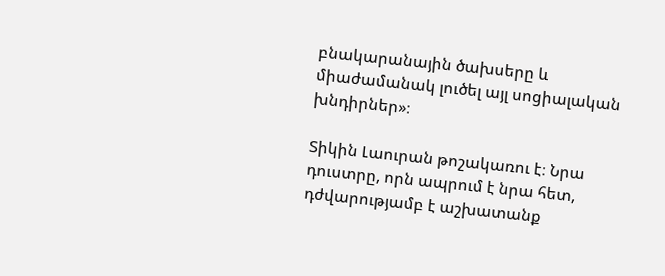բնակարանային ծախսերը և միաժամանակ լուծել այլ սոցիալական խնդիրներ»։

Տիկին Լաուրան թոշակառու է։ Նրա դուստրը, որն ապրում է նրա հետ, դժվարությամբ է աշխատանք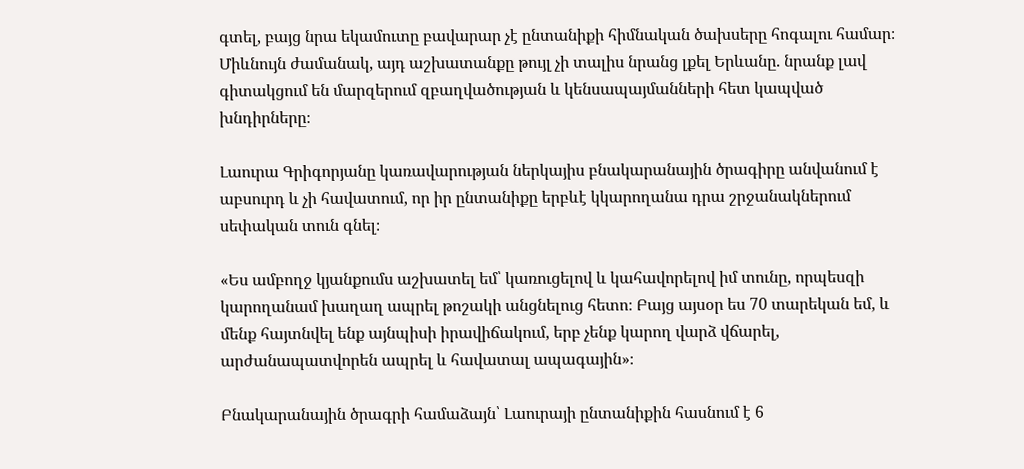գտել, բայց նրա եկամուտը բավարար չէ ընտանիքի հիմնական ծախսերը հոգալու համար։ Միևնույն ժամանակ, այդ աշխատանքը թույլ չի տալիս նրանց լքել Երևանը. նրանք լավ գիտակցում են մարզերում զբաղվածության և կենսապայմանների հետ կապված խնդիրները։

Լաուրա Գրիգորյանը կառավարության ներկայիս բնակարանային ծրագիրը անվանում է աբսուրդ և չի հավատում, որ իր ընտանիքը երբևէ կկարողանա դրա շրջանակներում սեփական տուն գնել։

«Ես ամբողջ կյանքումս աշխատել եմ՝ կառուցելով և կահավորելով իմ տունը, որպեսզի կարողանամ խաղաղ ապրել թոշակի անցնելուց հետո։ Բայց այսօր ես 70 տարեկան եմ, և մենք հայտնվել ենք այնպիսի իրավիճակում, երբ չենք կարող վարձ վճարել, արժանապատվորեն ապրել և հավատալ ապագային»։

Բնակարանային ծրագրի համաձայն՝ Լաուրայի ընտանիքին հասնում է 6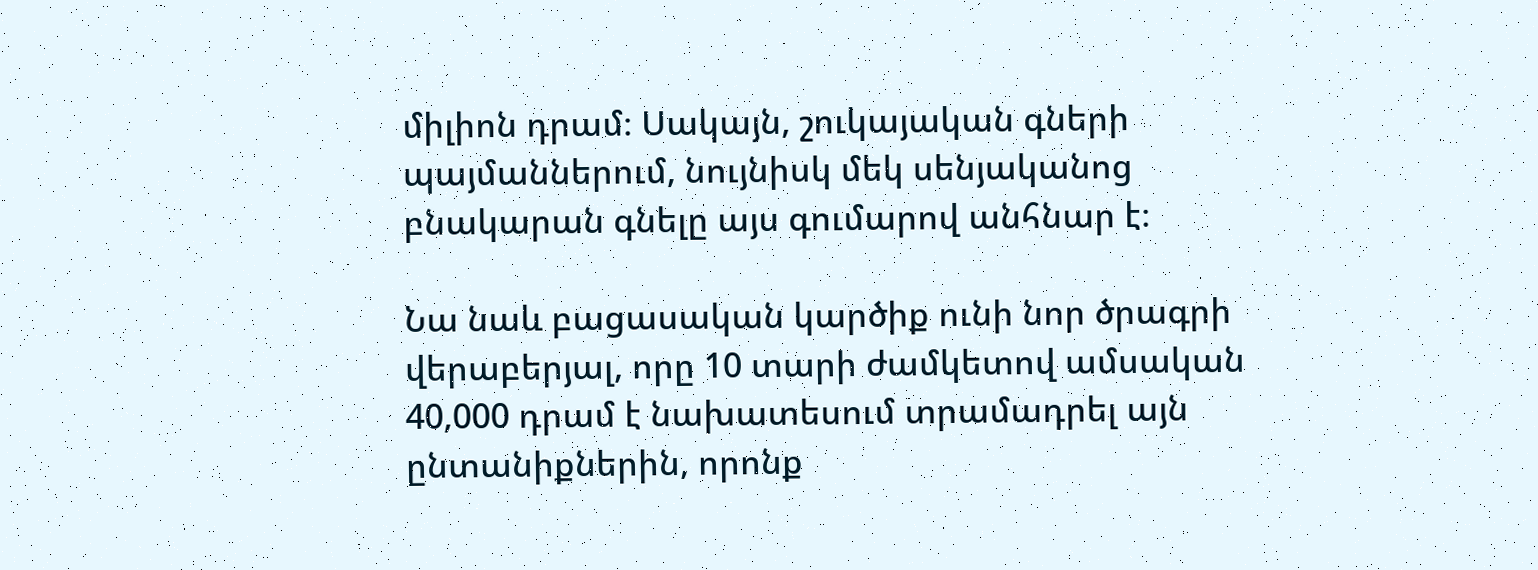միլիոն դրամ։ Սակայն, շուկայական գների պայմաններում, նույնիսկ մեկ սենյականոց բնակարան գնելը այս գումարով անհնար է։

Նա նաև բացասական կարծիք ունի նոր ծրագրի վերաբերյալ, որը 10 տարի ժամկետով ամսական 40,000 դրամ է նախատեսում տրամադրել այն ընտանիքներին, որոնք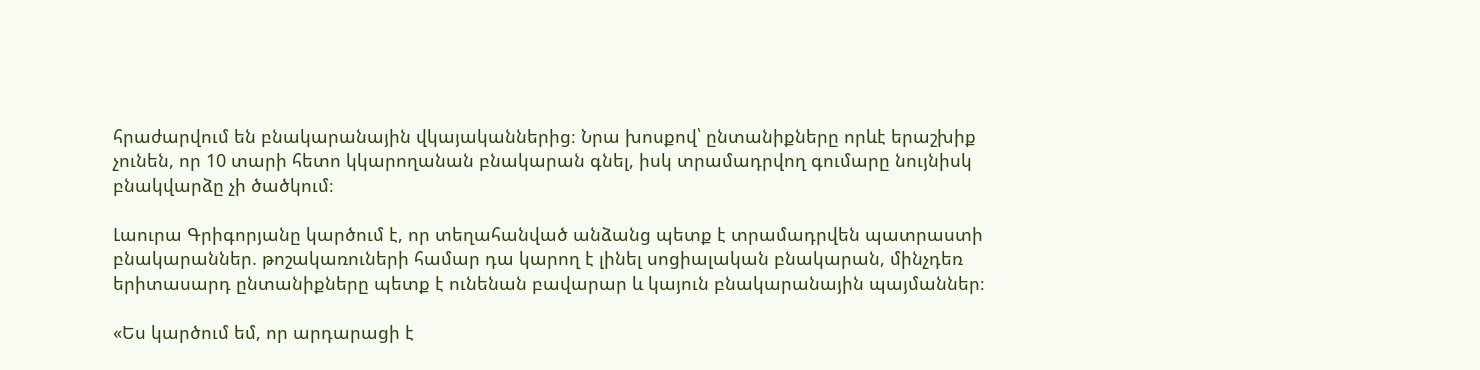հրաժարվում են բնակարանային վկայականներից։ Նրա խոսքով՝ ընտանիքները որևէ երաշխիք չունեն, որ 10 տարի հետո կկարողանան բնակարան գնել, իսկ տրամադրվող գումարը նույնիսկ բնակվարձը չի ծածկում։

Լաուրա Գրիգորյանը կարծում է, որ տեղահանված անձանց պետք է տրամադրվեն պատրաստի բնակարաններ. թոշակառուների համար դա կարող է լինել սոցիալական բնակարան, մինչդեռ երիտասարդ ընտանիքները պետք է ունենան բավարար և կայուն բնակարանային պայմաններ։

«Ես կարծում եմ, որ արդարացի է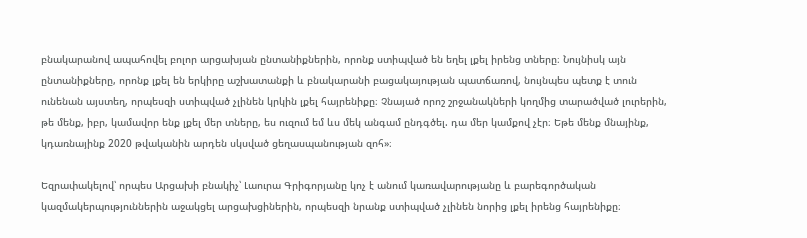բնակարանով ապահովել բոլոր արցախյան ընտանիքներին, որոնք ստիպված են եղել լքել իրենց տները։ Նույնիսկ այն ընտանիքները, որոնք լքել են երկիրը աշխատանքի և բնակարանի բացակայության պատճառով, նույնպես պետք է տուն ունենան այստեղ, որպեսզի ստիպված չլինեն կրկին լքել հայրենիքը։ Չնայած որոշ շրջանակների կողմից տարածված լուրերին, թե մենք, իբր, կամավոր ենք լքել մեր տները, ես ուզում եմ ևս մեկ անգամ ընդգծել. դա մեր կամքով չէր։ Եթե մենք մնայինք, կդառնայինք 2020 թվականին արդեն սկսված ցեղասպանության զոհ»։

Եզրափակելով՝ որպես Արցախի բնակիչ՝ Լաուրա Գրիգորյանը կոչ է անում կառավարությանը և բարեգործական կազմակերպություններին աջակցել արցախցիներին, որպեսզի նրանք ստիպված չլինեն նորից լքել իրենց հայրենիքը։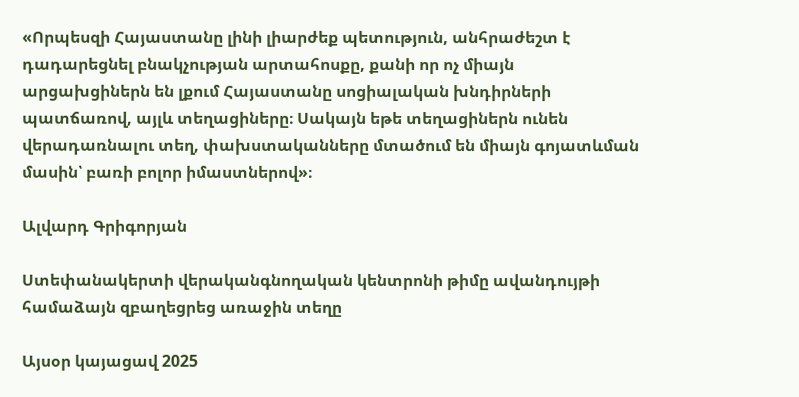«Որպեսզի Հայաստանը լինի լիարժեք պետություն, անհրաժեշտ է դադարեցնել բնակչության արտահոսքը, քանի որ ոչ միայն արցախցիներն են լքում Հայաստանը սոցիալական խնդիրների պատճառով, այլև տեղացիները։ Սակայն եթե տեղացիներն ունեն վերադառնալու տեղ, փախստականները մտածում են միայն գոյատևման մասին՝ բառի բոլոր իմաստներով»։

Ալվարդ Գրիգորյան

Ստեփանակերտի վերականգնողական կենտրոնի թիմը ավանդույթի համաձայն զբաղեցրեց առաջին տեղը

Այսօր կայացավ 2025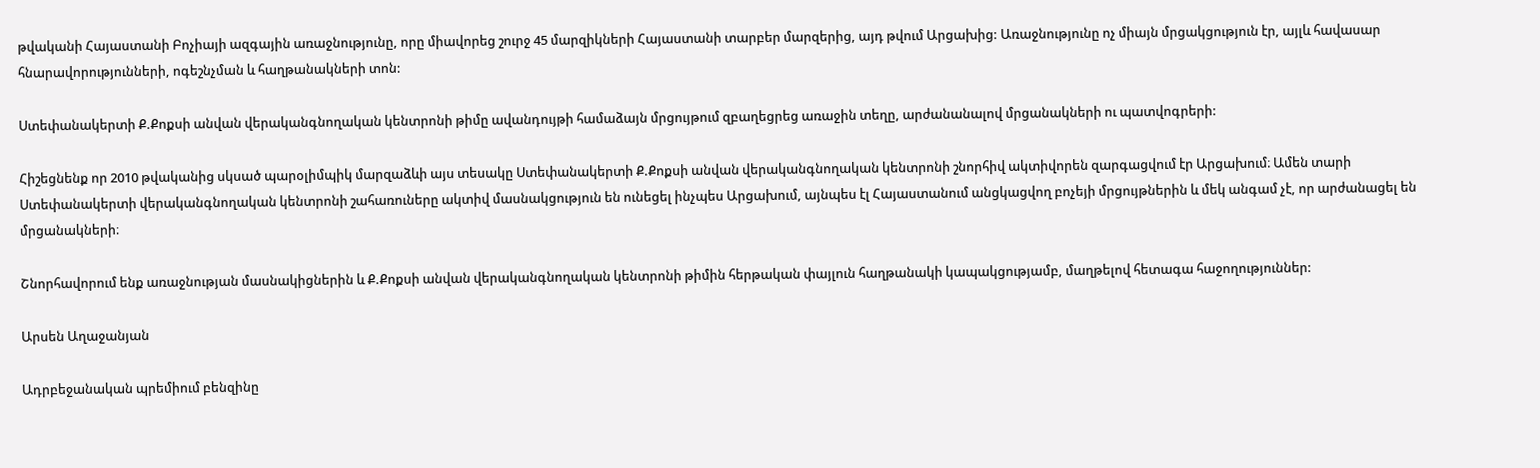թվականի Հայաստանի Բոչիայի ազգային առաջնությունը, որը միավորեց շուրջ 45 մարզիկների Հայաստանի տարբեր մարզերից, այդ թվում Արցախից: Առաջնությունը ոչ միայն մրցակցություն էր, այլև հավասար հնարավորությունների, ոգեշնչման և հաղթանակների տոն:

Ստեփանակերտի Ք.Քոքսի անվան վերականգնողական կենտրոնի թիմը ավանդույթի համաձայն մրցույթում զբաղեցրեց առաջին տեղը, արժանանալով մրցանակների ու պատվոգրերի:

Հիշեցնենք որ 2010 թվականից սկսած պարօլիմպիկ մարզաձևի այս տեսակը Ստեփանակերտի Ք.Քոքսի անվան վերականգնողական կենտրոնի շնորհիվ ակտիվորեն զարգացվում էր Արցախում։ Ամեն տարի Ստեփանակերտի վերականգնողական կենտրոնի շահառուները ակտիվ մասնակցություն են ունեցել ինչպես Արցախում, այնպես էլ Հայաստանում անցկացվող բոչեյի մրցույթներին և մեկ անգամ չէ, որ արժանացել են մրցանակների։

Շնորհավորում ենք առաջնության մասնակիցներին և Ք.Քոքսի անվան վերականգնողական կենտրոնի թիմին հերթական փայլուն հաղթանակի կապակցությամբ, մաղթելով հետագա հաջողություններ:

Արսեն Աղաջանյան

Ադրբեջանական պրեմիում բենզինը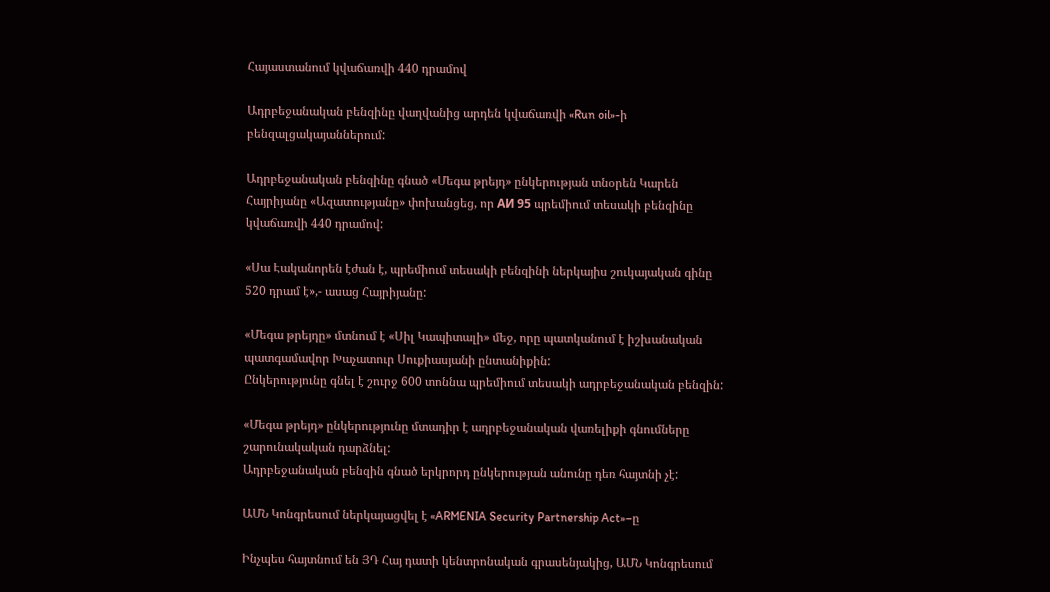Հայաստանում կվաճառվի 440 դրամով

Ադրբեջանական բենզինը վաղվանից արդեն կվաճառվի «Run oil»-ի բենզալցակայաններում:

Ադրբեջանական բենզինը գնած «Մեգա թրեյդ» ընկերության տնօրեն Կարեն Հայրիյանը «Ազատությանը» փոխանցեց, որ АИ 95 պրեմիում տեսակի բենզինը կվաճառվի 440 դրամով:

«Սա Էականորեն էժան է, պրեմիում տեսակի բենզինի ներկայիս շուկայական գինը 520 դրամ է»,- ասաց Հայրիյանը:

«Մեգա թրեյդը» մտնում է «Սիլ Կապիտալի» մեջ, որը պատկանում է իշխանական պատգամավոր Խաչատուր Սուքիասյանի ընտանիքին:
Ընկերությունը գնել է շուրջ 600 տոննա պրեմիում տեսակի ադրբեջանական բենզին:

«Մեգա թրեյդ» ընկերությունը մտադիր է ադրբեջանական վառելիքի գնումները շարունակական դարձնել:
Ադրբեջանական բենզին գնած երկրորդ ընկերության անունը դեռ հայտնի չէ:

ԱՄՆ Կոնգրեսում ներկայացվել է «ARMENIA Security Partnership Act»–ը

Ինչպես հայտնում են ՅԴ Հայ դատի կենտրոնական գրասենյակից, ԱՄՆ Կոնգրեսում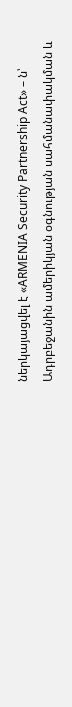ներկայացվել է «ARMENIA Security Partnership Act» – ն՝  Ադրբեջանին ամերիկյան օգնության սահմանափակման և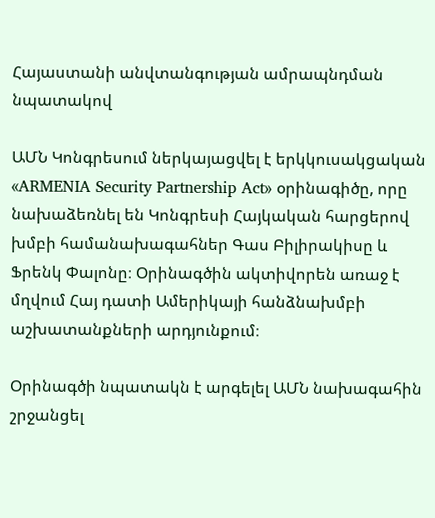Հայաստանի անվտանգության ամրապնդման նպատակով

ԱՄՆ Կոնգրեսում ներկայացվել է երկկուսակցական «ARMENIA Security Partnership Act» օրինագիծը, որը նախաձեռնել են Կոնգրեսի Հայկական հարցերով խմբի համանախագահներ Գաս Բիլիրակիսը և Ֆրենկ Փալոնը։ Օրինագծին ակտիվորեն առաջ է մղվում Հայ դատի Ամերիկայի հանձնախմբի աշխատանքների արդյունքում։

Օրինագծի նպատակն է արգելել ԱՄՆ նախագահին շրջանցել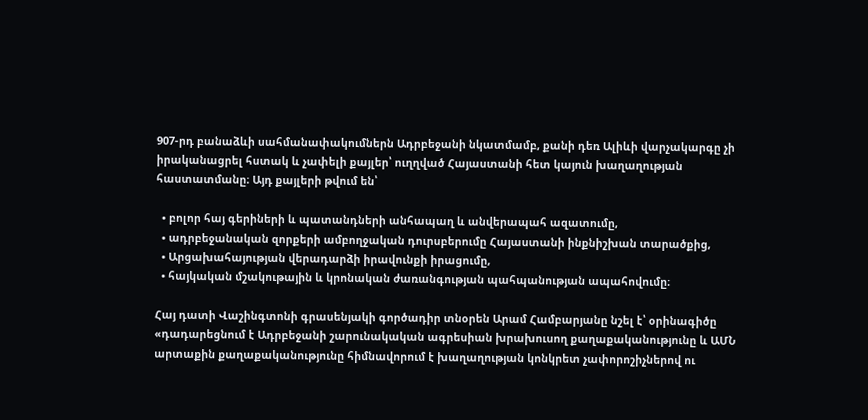907-րդ բանաձևի սահմանափակումներն Ադրբեջանի նկատմամբ, քանի դեռ Ալիևի վարչակարգը չի իրականացրել հստակ և չափելի քայլեր՝ ուղղված Հայաստանի հետ կայուն խաղաղության հաստատմանը։ Այդ քայլերի թվում են՝

  • բոլոր հայ գերիների և պատանդների անհապաղ և անվերապահ ազատումը,
  • ադրբեջանական զորքերի ամբողջական դուրսբերումը Հայաստանի ինքնիշխան տարածքից,
  • Արցախահայության վերադարձի իրավունքի իրացումը,
  • հայկական մշակութային և կրոնական ժառանգության պահպանության ապահովումը։

Հայ դատի Վաշինգտոնի գրասենյակի գործադիր տնօրեն Արամ Համբարյանը նշել է՝ օրինագիծը «դադարեցնում է Ադրբեջանի շարունակական ագրեսիան խրախուսող քաղաքականությունը և ԱՄՆ արտաքին քաղաքականությունը հիմնավորում է խաղաղության կոնկրետ չափորոշիչներով ու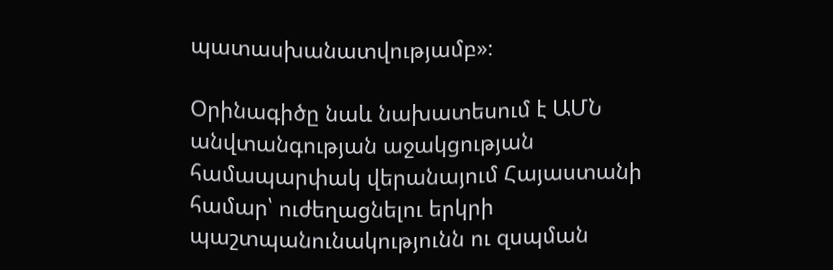պատասխանատվությամբ»։

Օրինագիծը նաև նախատեսում է ԱՄՆ անվտանգության աջակցության համապարփակ վերանայում Հայաստանի համար՝ ուժեղացնելու երկրի պաշտպանունակությունն ու զսպման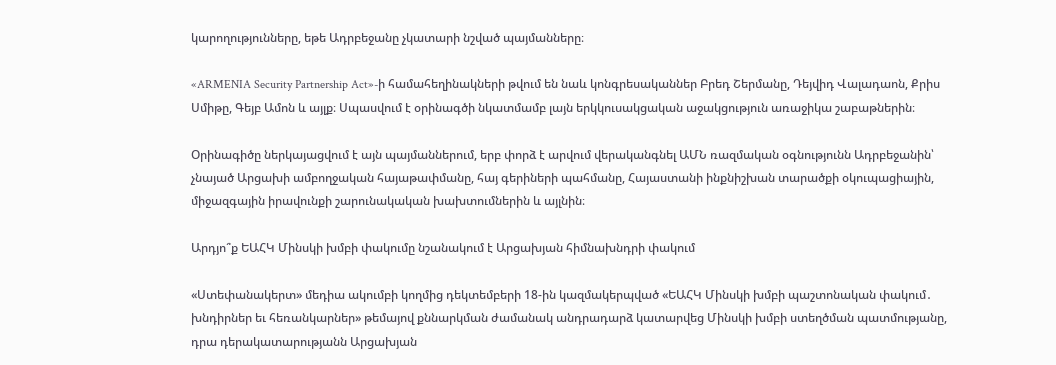կարողությունները, եթե Ադրբեջանը չկատարի նշված պայմանները։

«ARMENIA Security Partnership Act»-ի համահեղինակների թվում են նաև կոնգրեսականներ Բրեդ Շերմանը, Դեյվիդ Վալադաոն, Քրիս Սմիթը, Գեյբ Ամոն և այլք։ Սպասվում է օրինագծի նկատմամբ լայն երկկուսակցական աջակցություն առաջիկա շաբաթներին։

Օրինագիծը ներկայացվում է այն պայմաններում, երբ փորձ է արվում վերականգնել ԱՄՆ ռազմական օգնությունն Ադրբեջանին՝ չնայած Արցախի ամբողջական հայաթափմանը, հայ գերիների պահմանը, Հայաստանի ինքնիշխան տարածքի օկուպացիային, միջազգային իրավունքի շարունակական խախտումներին և այլնին։

Արդյո՞ք ԵԱՀԿ Մինսկի խմբի փակումը նշանակում է Արցախյան հիմնախնդրի փակում

«Ստեփանակերտ» մեդիա ակումբի կողմից դեկտեմբերի 18-ին կազմակերպված «ԵԱՀԿ Մինսկի խմբի պաշտոնական փակում․ խնդիրներ եւ հեռանկարներ» թեմայով քննարկման ժամանակ անդրադարձ կատարվեց Մինսկի խմբի ստեղծման պատմությանը, դրա դերակատարությանն Արցախյան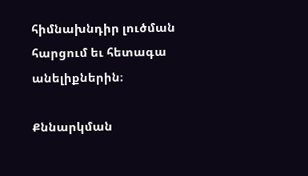հիմնախնդիր լուծման հարցում եւ հետագա անելիքներին։

Քննարկման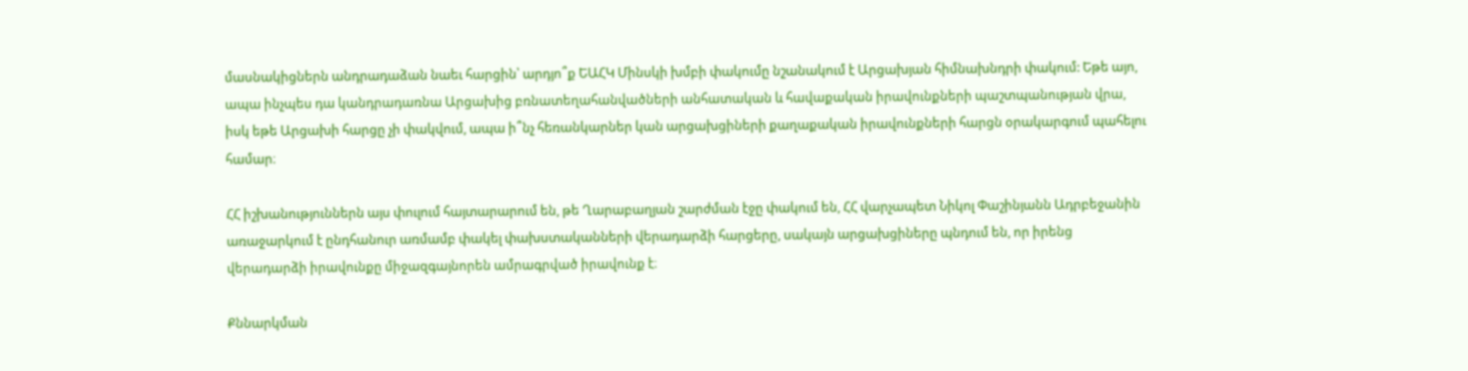մասնակիցներն անդրադաձան նաեւ հարցին՝ արդյո՞ք ԵԱՀԿ Մինսկի խմբի փակումը նշանակում է Արցախյան հիմնախնդրի փակում: Եթե այո, ապա ինչպես դա կանդրադառնա Արցախից բռնատեղահանվածների անհատական և հավաքական իրավունքների պաշտպանության վրա, իսկ եթե Արցախի հարցը չի փակվում, ապա ի՞նչ հեռանկարներ կան արցախցիների քաղաքական իրավունքների հարցն օրակարգում պահելու համար։

ՀՀ իշխանություններն այս փուլում հայտարարում են, թե Ղարաբաղյան շարժման էջը փակում են, ՀՀ վարչապետ Նիկոլ Փաշինյանն Ադրբեջանին առաջարկում է ընդհանուր առմամբ փակել փախստականների վերադարձի հարցերը, սակայն արցախցիները պնդում են, որ իրենց  վերադարձի իրավունքը միջազգայնորեն ամրագրված իրավունք է։

Քննարկման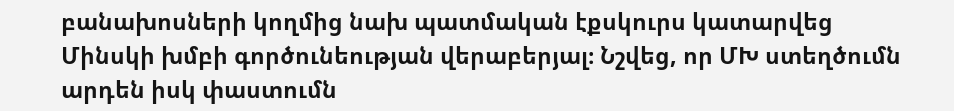բանախոսների կողմից նախ պատմական էքսկուրս կատարվեց Մինսկի խմբի գործունեության վերաբերյալ։ Նշվեց, որ ՄԽ ստեղծումն արդեն իսկ փաստումն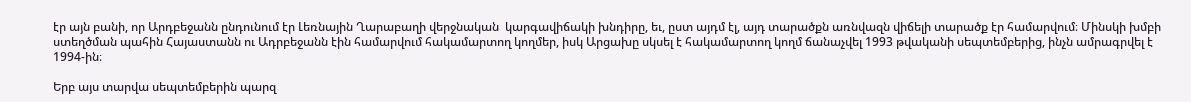էր այն բանի, որ Արդբեջանն ընդունում էր Լեռնային Ղարաբաղի վերջնական  կարգավիճակի խնդիրը, եւ, ըստ այդմ էլ, այդ տարածքն առնվազն վիճելի տարածք էր համարվում։ Մինսկի խմբի ստեղծման պահին Հայաստանն ու Ադրբեջանն էին համարվում հակամարտող կողմեր, իսկ Արցախը սկսել է հակամարտող կողմ ճանաչվել 1993 թվականի սեպտեմբերից, ինչն ամրագրվել է 1994-ին։

Երբ այս տարվա սեպտեմբերին պարզ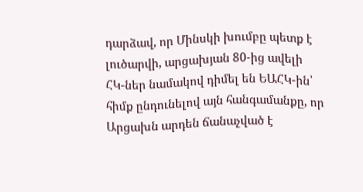դարձավ, որ Մինսկի խումբը պետք է լուծարվի, արցախյան 80-ից ավելի ՀԿ-ներ նամակով դիմել են ԵԱՀԿ-ին՝ հիմք ընդունելով այն հանգամանքը, որ Արցախն արդեն ճանաչված է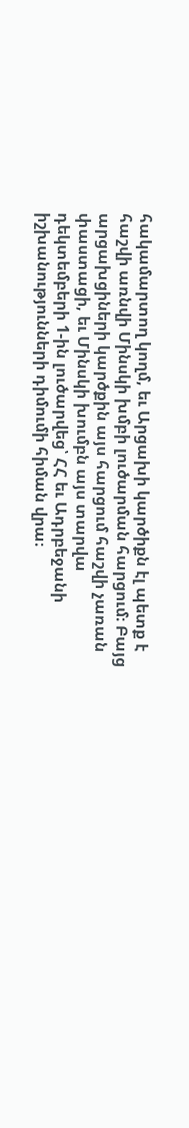հակամարտող կողմ, եւ Արցախի կարծիքն էլ պետք է հաշվի առնվի Մինսկի խմբի լուծարման հարցում։ Բայց արցախցիների կարծքին այս հարցում հաշվի չառան փաստացի, եւ Մինսկի խումբն այս տարվա դեկտեմբերի 1-ին լուծարվեց՝ ՀՀ եւ Ադրբեջանի իշխանությունների դիմումի հիման վրա։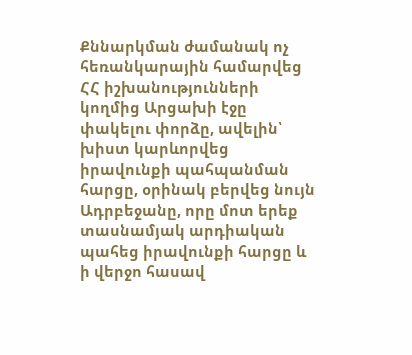Քննարկման ժամանակ ոչ հեռանկարային համարվեց ՀՀ իշխանությունների կողմից Արցախի էջը փակելու փորձը, ավելին՝ խիստ կարևորվեց իրավունքի պահպանման հարցը, օրինակ բերվեց նույն Ադրբեջանը, որը մոտ երեք տասնամյակ արդիական պահեց իրավունքի հարցը և ի վերջո հասավ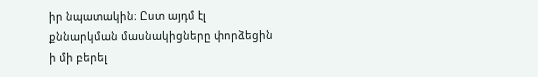իր նպատակին։ Ըստ այդմ էլ քննարկման մասնակիցները փորձեցին ի մի բերել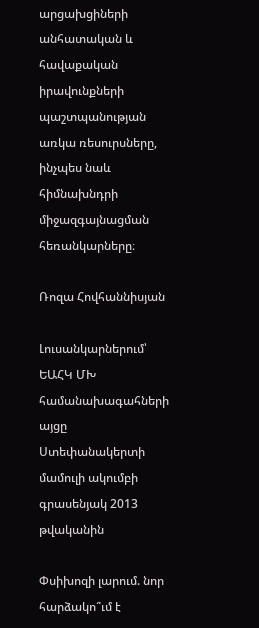արցախցիների անհատական և հավաքական իրավունքների պաշտպանության առկա ռեսուրսները, ինչպես նաև հիմնախնդրի միջազգայնացման հեռանկարները։

Ռոզա Հովհաննիսյան

Լուսանկարներում՝ ԵԱՀԿ ՄԽ համանախագահների այցը Ստեփանակերտի մամուլի ակումբի գրասենյակ 2013 թվականին

Փսիխոզի լարում. նոր հարձակո՞ւմ է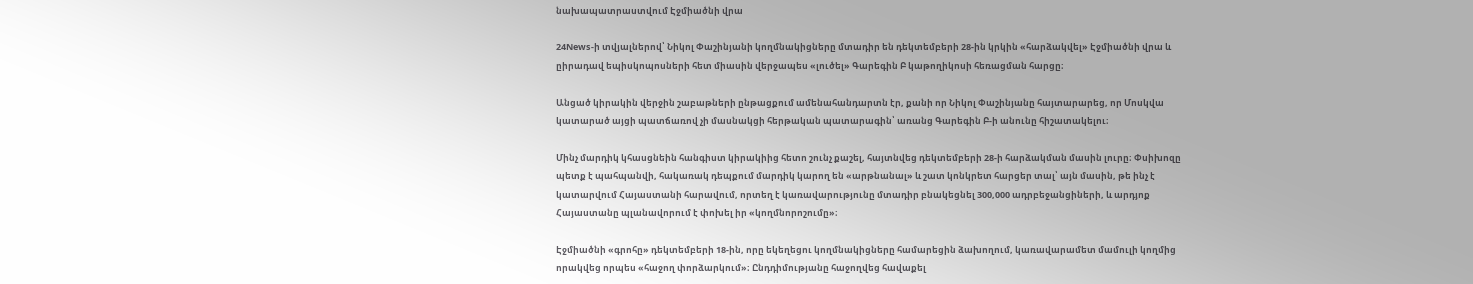նախապատրաստվում Էջմիածնի վրա

24News-ի տվյալներով՝ Նիկոլ Փաշինյանի կողմնակիցները մտադիր են դեկտեմբերի 28-ին կրկին «հարձակվել» Էջմիածնի վրա և ըիրադավ եպիսկոպոսների հետ միասին վերջապես «լուծել» Գարեգին Բ կաթողիկոսի հեռացման հարցը։

Անցած կիրակին վերջին շաբաթների ընթացքում ամենահանդարտն էր, քանի որ Նիկոլ Փաշինյանը հայտարարեց, որ Մոսկվա կատարած այցի պատճառով չի մասնակցի հերթական պատարագին՝ առանց Գարեգին Բ-ի անունը հիշատակելու։

Մինչ մարդիկ կհասցնեին հանգիստ կիրակիից հետո շունչ քաշել, հայտնվեց դեկտեմբերի 28-ի հարձակման մասին լուրը։ Փսիխոզը պետք է պահպանվի, հակառակ դեպքում մարդիկ կարող են «արթնանալ» և շատ կոնկրետ հարցեր տալ՝ այն մասին, թե ինչ է կատարվում Հայաստանի հարավում, որտեղ է կառավարությունը մտադիր բնակեցնել 300,000 ադրբեջանցիների, և արդյոք Հայաստանը պլանավորում է փոխել իր «կողմնորոշումը»։

Էջմիածնի «գրոհը» դեկտեմբերի 18-ին, որը եկեղեցու կողմնակիցները համարեցին ձախողում, կառավարամետ մամուլի կողմից որակվեց որպես «հաջող փորձարկում»։ Ընդդիմությանը հաջողվեց հավաքել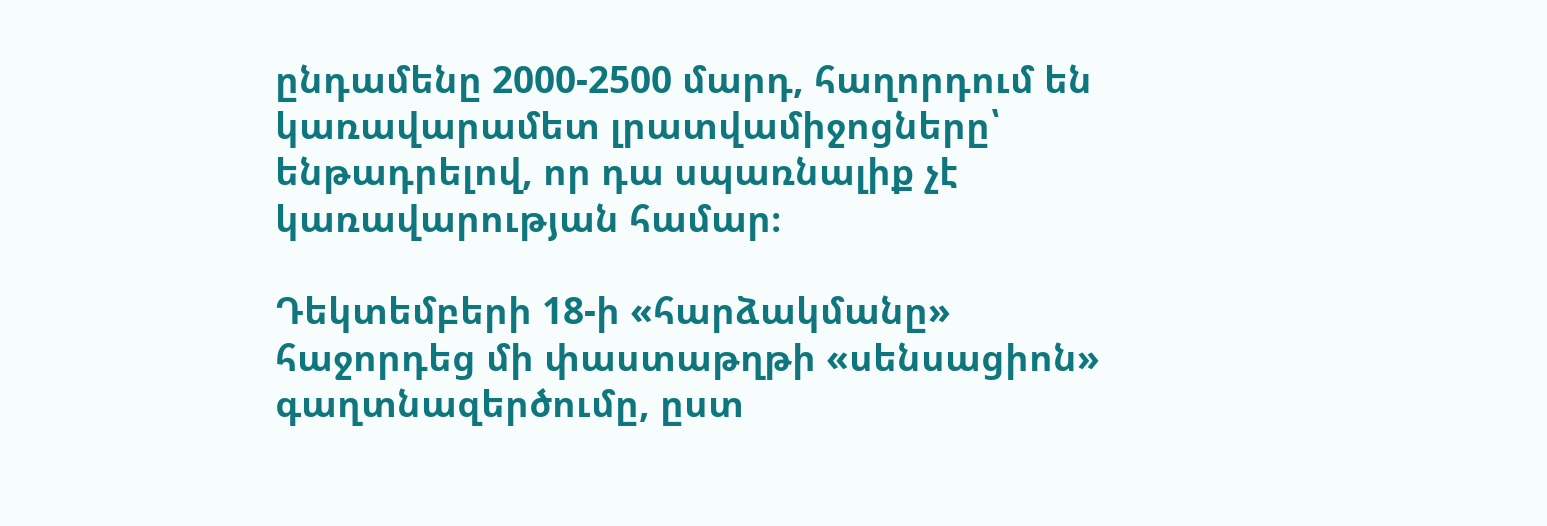ընդամենը 2000-2500 մարդ, հաղորդում են կառավարամետ լրատվամիջոցները՝ ենթադրելով, որ դա սպառնալիք չէ կառավարության համար։

Դեկտեմբերի 18-ի «հարձակմանը» հաջորդեց մի փաստաթղթի «սենսացիոն» գաղտնազերծումը, ըստ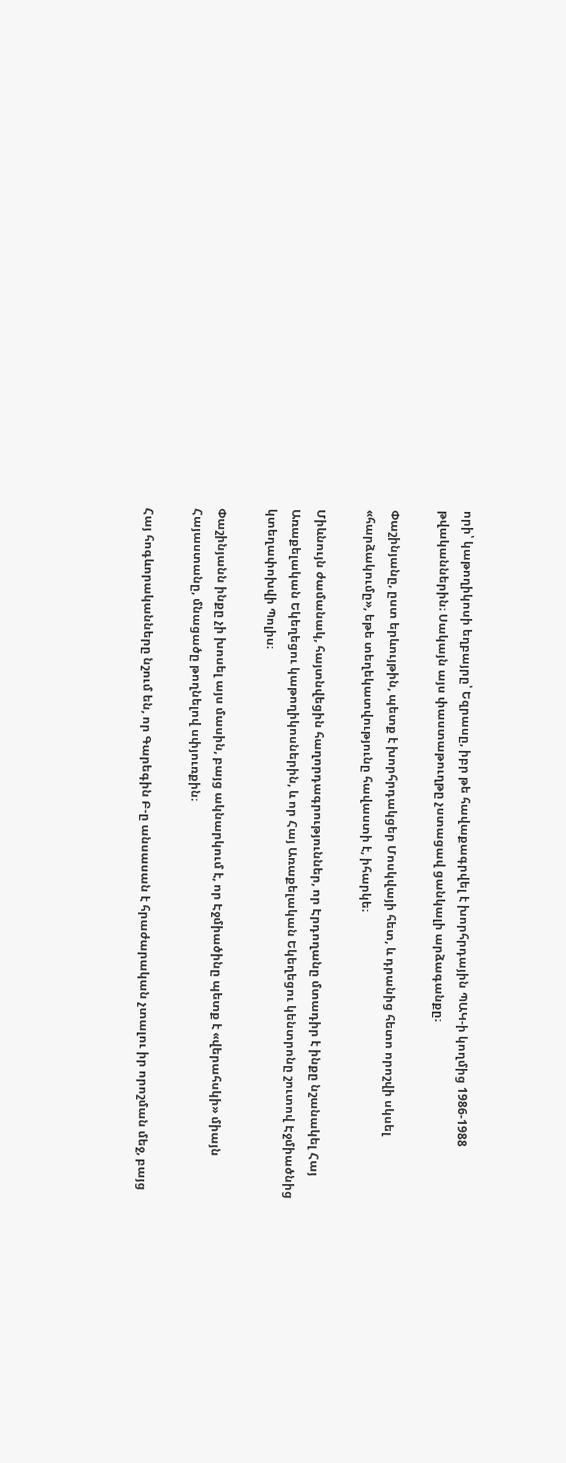որի՝ կաթողիկոսի եղբայրը՝ Եզրասը, իբր թե հավաքագրվել է խորհրդային ՊԱԿ-ի կողմից 1986-1988 թվականներին։ Սակայն այս փաստաթուղթը չստացավ ցանկալի արձագանքը։

Փաշինյանը, ըստ երևույթին, պետք է խորհրդակցեր Մոսկվայի հետ, և դրանից հետո որոշվի սկսել «հարձակումը», եթե տեղեկատվությունը հավաստի է, իհարկե։

Միևնույն ժամանակ, հայտնվեցին հաղորդագրություններ, որ Էրդողանը մտադիր է ինքը նշանակել Հայ Առաքելական Եկեղեցու կաթողիկոսներին, և որ Հայ Առաքելական Եկեղեցու կենտրոնը շուտով Էջմիածնից կտեղափոխվի Պոլիս։

Փաշինյանն ինքը չի խոսել այս մասին, բայց ակնարկում է, որ Էջմիածինը պետք է «վերահսկի» միայն Հայաստանը, մնացածը թողնելով սփյուռքին։

Հայ հոգևորականները նշում են, որ Գարեգին Բ-ը անսասան է հրաժարական չտալու իր որոշման մեջ, բայց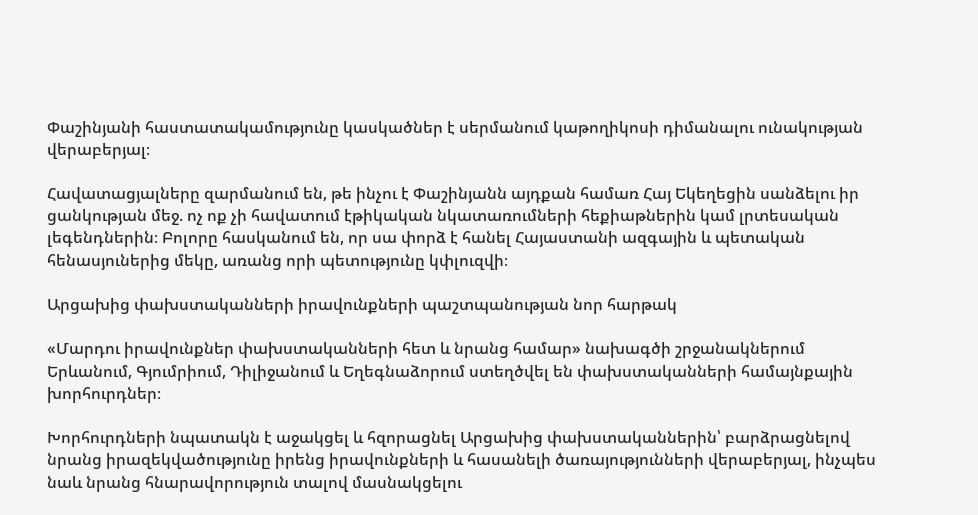Փաշինյանի հաստատակամությունը կասկածներ է սերմանում կաթողիկոսի դիմանալու ունակության վերաբերյալ։

Հավատացյալները զարմանում են, թե ինչու է Փաշինյանն այդքան համառ Հայ Եկեղեցին սանձելու իր ցանկության մեջ. ոչ ոք չի հավատում էթիկական նկատառումների հեքիաթներին կամ լրտեսական լեգենդներին։ Բոլորը հասկանում են, որ սա փորձ է հանել Հայաստանի ազգային և պետական հենասյուներից մեկը, առանց որի պետությունը կփլուզվի։

Արցախից փախստականների իրավունքների պաշտպանության նոր հարթակ

«Մարդու իրավունքներ փախստականների հետ և նրանց համար» նախագծի շրջանակներում Երևանում, Գյումրիում, Դիլիջանում և Եղեգնաձորում ստեղծվել են փախստականների համայնքային խորհուրդներ։

Խորհուրդների նպատակն է աջակցել և հզորացնել Արցախից փախստականներին՝ բարձրացնելով նրանց իրազեկվածությունը իրենց իրավունքների և հասանելի ծառայությունների վերաբերյալ, ինչպես նաև նրանց հնարավորություն տալով մասնակցելու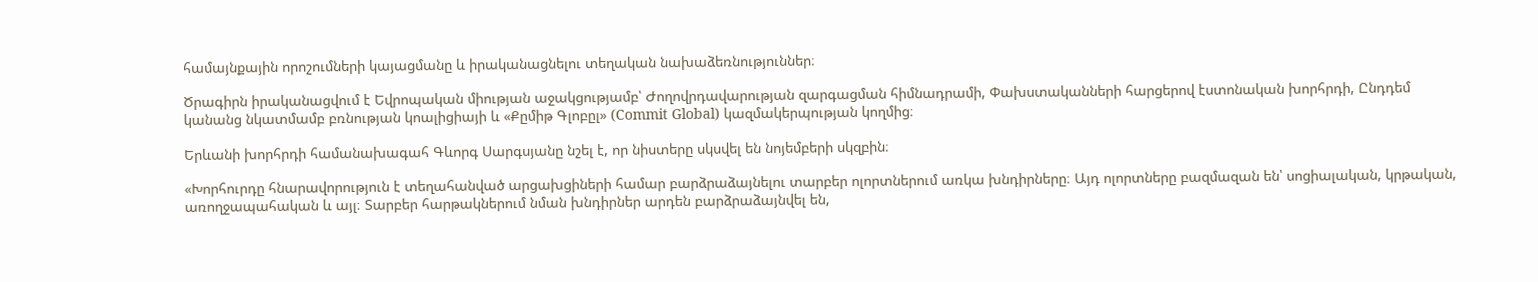համայնքային որոշումների կայացմանը և իրականացնելու տեղական նախաձեռնություններ։

Ծրագիրն իրականացվում է Եվրոպական միության աջակցությամբ՝ Ժողովրդավարության զարգացման հիմնադրամի, Փախստականների հարցերով էստոնական խորհրդի, Ընդդեմ կանանց նկատմամբ բռնության կոալիցիայի և «Քըմիթ Գլոբըլ» (Commit Global) կազմակերպության կողմից։

Երևանի խորհրդի համանախագահ Գևորգ Սարգսյանը նշել է, որ նիստերը սկսվել են նոյեմբերի սկզբին։

«Խորհուրդը հնարավորություն է տեղահանված արցախցիների համար բարձրաձայնելու տարբեր ոլորտներում առկա խնդիրները։ Այդ ոլորտները բազմազան են՝ սոցիալական, կրթական, առողջապահական և այլ։ Տարբեր հարթակներում նման խնդիրներ արդեն բարձրաձայնվել են,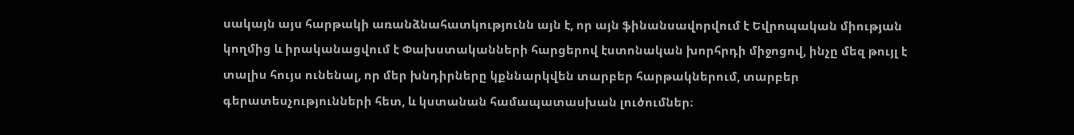սակայն այս հարթակի առանձնահատկությունն այն է, որ այն ֆինանսավորվում է Եվրոպական միության կողմից և իրականացվում է Փախստականների հարցերով էստոնական խորհրդի միջոցով, ինչը մեզ թույլ է տալիս հույս ունենալ, որ մեր խնդիրները կքննարկվեն տարբեր հարթակներում, տարբեր գերատեսչությունների հետ, և կստանան համապատասխան լուծումներ։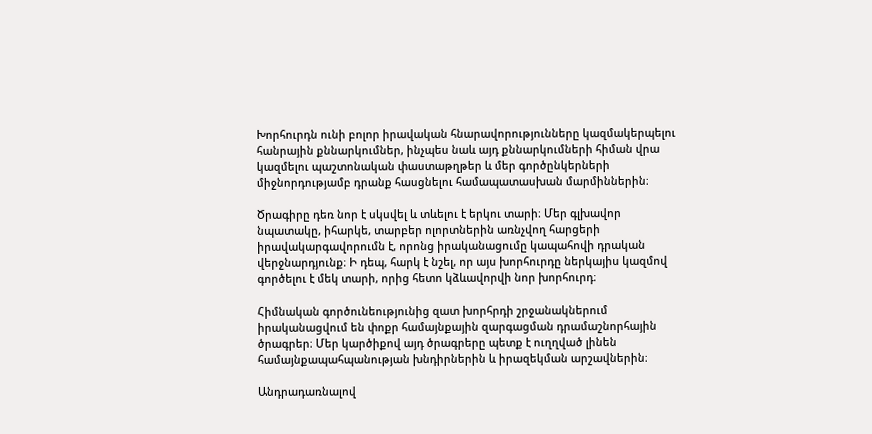Խորհուրդն ունի բոլոր իրավական հնարավորությունները կազմակերպելու հանրային քննարկումներ, ինչպես նաև այդ քննարկումների հիման վրա կազմելու պաշտոնական փաստաթղթեր և մեր գործընկերների միջնորդությամբ դրանք հասցնելու համապատասխան մարմիններին։

Ծրագիրը դեռ նոր է սկսվել և տևելու է երկու տարի։ Մեր գլխավոր նպատակը, իհարկե, տարբեր ոլորտներին առնչվող հարցերի իրավակարգավորումն է, որոնց իրականացումը կապահովի դրական վերջնարդյունք։ Ի դեպ, հարկ է նշել, որ այս խորհուրդը ներկայիս կազմով գործելու է մեկ տարի, որից հետո կձևավորվի նոր խորհուրդ։

Հիմնական գործունեությունից զատ խորհրդի շրջանակներում իրականացվում են փոքր համայնքային զարգացման դրամաշնորհային ծրագրեր։ Մեր կարծիքով այդ ծրագրերը պետք է ուղղված լինեն համայնքապահպանության խնդիրներին և իրազեկման արշավներին։

Անդրադառնալով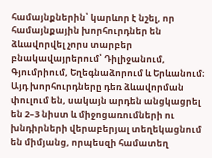համայնքներին՝ կարևոր է նշել, որ համայնքային խորհուրդներ են ձևավորվել չորս տարբեր բնակավայրերում՝ Դիլիջանում, Գյումրիում, Եղեգնաձորում և Երևանում։ Այդ խորհուրդները դեռ ձևավորման փուլում են, սակայն արդեն անցկացրել են 2–3 նիստ և միջոցառումների ու խնդիրների վերաբերյալ տեղեկացնում են միմյանց, որպեսզի համատեղ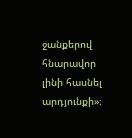ջանքերով հնարավոր լինի հասնել արդյունքի»։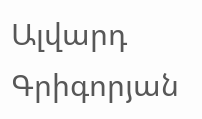Ալվարդ Գրիգորյան